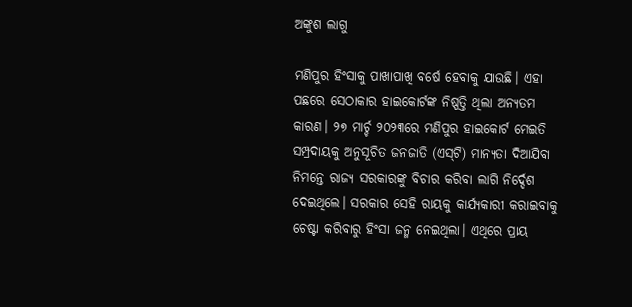ଅଙ୍କୁଶ ଲାଗୁ

ମଣିପୁର ହିଂସାକୁ ପାଖାପାଖି ବର୍ଷେ ହେବାକୁ ଯାଉଛି। ଏହା ପଛରେ ସେଠାକାର ହାଇକୋର୍ଟଙ୍କ ନିଷ୍ପତ୍ତି ଥିଲା ଅନ୍ୟତମ କାରଣ। ୨୭ ମାର୍ଚ୍ଚ ୨୦୨୩ରେ ମଣିପୁର ହାଇକୋର୍ଟ ମେଇତି ସମ୍ପ୍ରଦାୟକୁ ଅନୁସୂଚିତ ଜନଜାତି (ଏସ୍‌ଟି) ମାନ୍ୟତା ଦିଆଯିବା ନିମନ୍ତେ ରାଜ୍ୟ ସରକାରଙ୍କୁ ବିଚାର କରିବା ଲାଗି ନିର୍ଦ୍ଦେଶ ଦେଇଥିଲେ। ସରକାର ସେହି ରାୟକୁ କାର୍ଯ୍ୟକାରୀ କରାଇବାକୁ ଚେଷ୍ଟା କରିବାରୁ ହିଂସା ଜନ୍ମ ନେଇଥିଲା। ଏଥିରେ ପ୍ରାୟ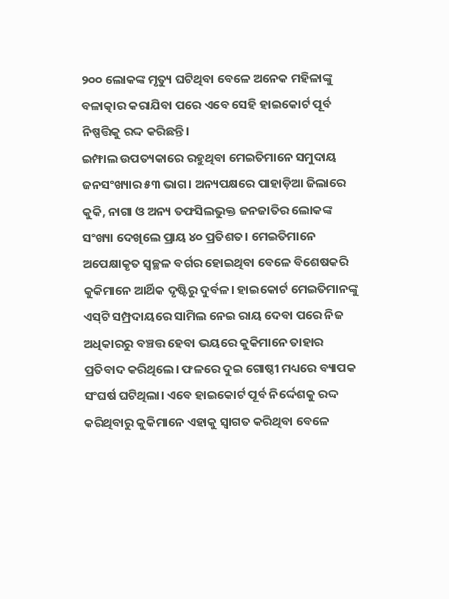୨୦୦ ଲୋକଙ୍କ ମୃତ୍ୟୁ ଘଟିଥିବା ବେଳେ ଅନେକ ମହିଳାଙ୍କୁ ବଳାତ୍କାର କରାଯିବା ପରେ ଏବେ ସେହି ହାଇକୋର୍ଟ ପୂର୍ବ ନିଷ୍ପତ୍ତିକୁ ରଦ୍ଦ କରିଛନ୍ତି।
ଇମ୍ଫାଲ ଉପତ୍ୟକାରେ ରହୁଥିବା ମେଇତିମାନେ ସମୁଦାୟ ଜନସଂଖ୍ୟାର ୫୩ ଭାଗ। ଅନ୍ୟପକ୍ଷରେ ପାହାଡ଼ିଆ ଜିଲାରେ କୁକି, ନାଗା ଓ ଅନ୍ୟ ତଫସିଲଭୁକ୍ତ ଜନଜାତିର ଲୋକଙ୍କ ସଂଖ୍ୟା ଦେଖିଲେ ପ୍ରାୟ ୪୦ ପ୍ରତିଶତ। ମେଇତିମାନେ ଅପେକ୍ଷାକୃତ ସ୍ବଚ୍ଛଳ ବର୍ଗର ହୋଇଥିବା ବେଳେ ବିଶେଷକରି କୁକିମାନେ ଆର୍ଥିକ ଦୃଷ୍ଟିରୁ ଦୁର୍ବଳ। ହାଇକୋର୍ଟ ମେଇତିମାନଙ୍କୁ ଏସ୍‌ଟି ସମ୍ପ୍ରଦାୟରେ ସାମିଲ ନେଇ ରାୟ ଦେବା ପରେ ନିଜ ଅଧିକାରରୁ ବଞ୍ଚତ୍ତ ହେବା ଭୟରେ କୁକିମାନେ ତାହାର ପ୍ରତିବାଦ କରିଥିଲେ। ଫଳରେ ଦୁଇ ଗୋଷ୍ଠୀ ମଧ୍ୟରେ ବ୍ୟାପକ ସଂଘର୍ଷ ଘଟିଥିଲା। ଏବେ ହାଇକୋର୍ଟ ପୂର୍ବ ନିର୍ଦ୍ଦେଶକୁ ରଦ୍ଦ କରିଥିବାରୁ କୁକିମାନେ ଏହାକୁ ସ୍ବାଗତ କରିଥିବା ବେଳେ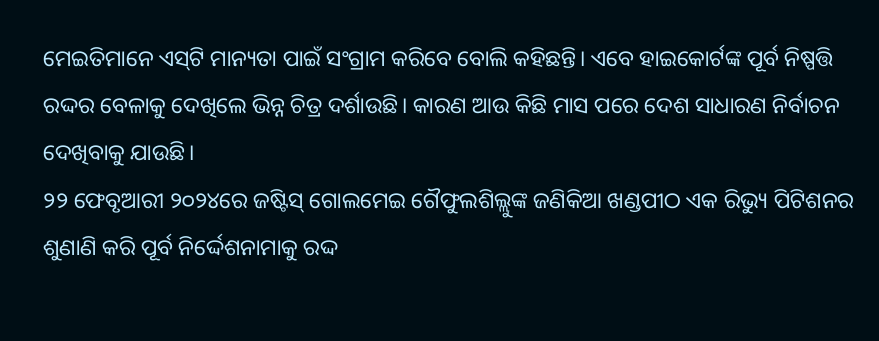ମେଇତିମାନେ ଏସ୍‌ଟି ମାନ୍ୟତା ପାଇଁ ସଂଗ୍ରାମ କରିବେ ବୋଲି କହିଛନ୍ତି। ଏବେ ହାଇକୋର୍ଟଙ୍କ ପୂର୍ବ ନିଷ୍ପତ୍ତି ରଦ୍ଦର ବେଳାକୁ ଦେଖିଲେ ଭିନ୍ନ ଚିତ୍ର ଦର୍ଶାଉଛି। କାରଣ ଆଉ କିଛି ମାସ ପରେ ଦେଶ ସାଧାରଣ ନିର୍ବାଚନ ଦେଖିବାକୁ ଯାଉଛି।
୨୨ ଫେବୃଆରୀ ୨୦୨୪ରେ ଜଷ୍ଟିସ୍‌ ଗୋଲମେଇ ଗୈଫୁଲଶିଲ୍ଲୁଙ୍କ ଜଣିକିଆ ଖଣ୍ଡପୀଠ ଏକ ରିଭ୍ୟୁ ପିଟିଶନର ଶୁଣାଣି କରି ପୂର୍ବ ନିର୍ଦ୍ଦେଶନାମାକୁ ରଦ୍ଦ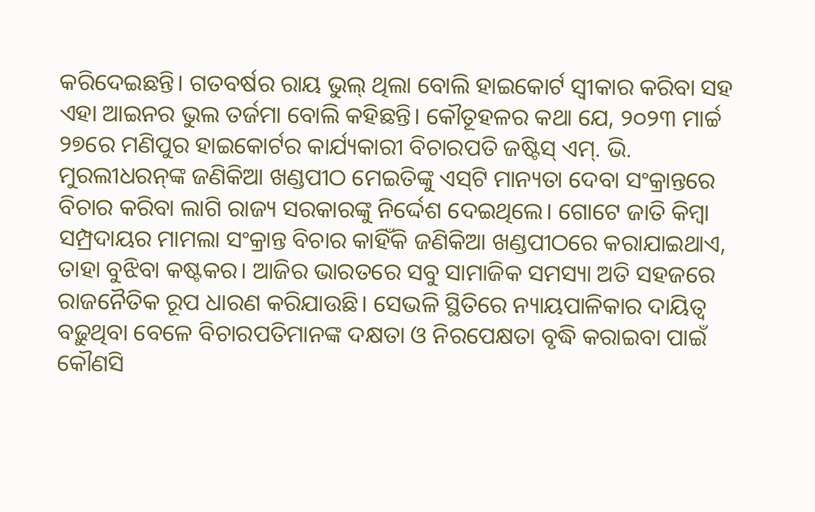କରିଦେଇଛନ୍ତି। ଗତବର୍ଷର ରାୟ ଭୁଲ୍‌ ଥିଲା ବୋଲି ହାଇକୋର୍ଟ ସ୍ବୀକାର କରିବା ସହ ଏହା ଆଇନର ଭୁଲ ତର୍ଜମା ବୋଲି କହିଛନ୍ତି। କୌତୂହଳର କଥା ଯେ, ୨୦୨୩ ମାର୍ଚ୍ଚ ୨୭ରେ ମଣିପୁର ହାଇକୋର୍ଟର କାର୍ଯ୍ୟକାରୀ ବିଚାରପତି ଜଷ୍ଟିସ୍‌ ଏମ୍‌. ଭି. ମୁରଲୀଧରନ୍‌ଙ୍କ ଜଣିକିଆ ଖଣ୍ଡପୀଠ ମେଇତିଙ୍କୁ ଏସ୍‌ଟି ମାନ୍ୟତା ଦେବା ସଂକ୍ରାନ୍ତରେ ବିଚାର କରିବା ଲାଗି ରାଜ୍ୟ ସରକାରଙ୍କୁ ନିର୍ଦ୍ଦେଶ ଦେଇଥିଲେ। ଗୋଟେ ଜାତି କିମ୍ବା ସମ୍ପ୍ରଦାୟର ମାମଲା ସଂକ୍ରାନ୍ତ ବିଚାର କାହିଁକି ଜଣିକିଆ ଖଣ୍ଡପୀଠରେ କରାଯାଇଥାଏ, ତାହା ବୁଝିବା କଷ୍ଟକର। ଆଜିର ଭାରତରେ ସବୁ ସାମାଜିକ ସମସ୍ୟା ଅତି ସହଜରେ ରାଜନୈତିକ ରୂପ ଧାରଣ କରିଯାଉଛି। ସେଭଳି ସ୍ଥିତିରେ ନ୍ୟାୟପାଳିକାର ଦାୟିତ୍ୱ ବଢ଼ୁଥିବା ବେଳେ ବିଚାରପତିମାନଙ୍କ ଦକ୍ଷତା ଓ ନିରପେକ୍ଷତା ବୃଦ୍ଧି କରାଇବା ପାଇଁ କୌଣସି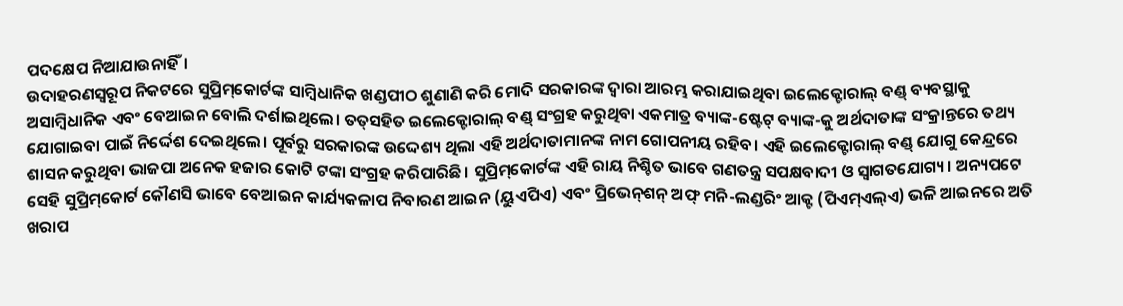ପଦକ୍ଷେପ ନିଆଯାଉନାହିଁ।
ଉଦାହରଣସ୍ବରୂପ ନିକଟରେ ସୁପ୍ରିମ୍‌କୋର୍ଟଙ୍କ ସାମ୍ବିଧାନିକ ଖଣ୍ଡପୀଠ ଶୁଣାଣି କରି ମୋଦି ସରକାରଙ୍କ ଦ୍ୱାରା ଆରମ୍ଭ କରାଯାଇଥିବା ଇଲେକ୍ଟୋରାଲ୍‌ ବଣ୍ଡ୍‌ ବ୍ୟବସ୍ଥାକୁ ଅସାମ୍ବିଧାନିକ ଏବଂ ବେଆଇନ ବୋଲି ଦର୍ଶାଇଥିଲେ। ତତ୍‌ସହିତ ଇଲେକ୍ଟୋରାଲ୍‌ ବଣ୍ଡ୍‌ ସଂଗ୍ରହ କରୁଥିବା ଏକମାତ୍ର ବ୍ୟାଙ୍କ-ଷ୍ଟେଟ୍‌ ବ୍ୟାଙ୍କ-କୁ ଅର୍ଥଦାତାଙ୍କ ସଂକ୍ରାନ୍ତରେ ତଥ୍ୟ ଯୋଗାଇବା ପାଇଁ ନିର୍ଦ୍ଦେଶ ଦେଇଥିଲେ। ପୂର୍ବରୁ ସରକାରଙ୍କ ଉଦ୍ଦେଶ୍ୟ ଥିଲା ଏହି ଅର୍ଥଦାତାମାନଙ୍କ ନାମ ଗୋପନୀୟ ରହିବ। ଏହି ଇଲେକ୍ଟୋରାଲ୍‌ ବଣ୍ଡ୍‌ ଯୋଗୁ କେନ୍ଦ୍ରରେ ଶାସନ କରୁଥିବା ଭାଜପା ଅନେକ ହଜାର କୋଟି ଟଙ୍କା ସଂଗ୍ରହ କରିପାରିଛି। ସୁପ୍ରିମ୍‌କୋର୍ଟଙ୍କ ଏହି ରାୟ ନିଶ୍ଚିତ ଭାବେ ଗଣତନ୍ତ୍ର ସପକ୍ଷବାଦୀ ଓ ସ୍ବାଗତଯୋଗ୍ୟ। ଅନ୍ୟପଟେ ସେହି ସୁପ୍ରିମ୍‌କୋର୍ଟ କୌଣସି ଭାବେ ବେଆଇନ କାର୍ଯ୍ୟକଳାପ ନିବାରଣ ଆଇନ (ୟୁଏପିଏ) ଏବଂ ପ୍ରିଭେନ୍‌ଶନ୍‌ ଅଫ୍‌ ମନି-ଲଣ୍ଡରିଂ ଆକ୍ଟ (ପିଏମ୍‌ଏଲ୍‌ଏ) ଭଳି ଆଇନରେ ଅତି ଖରାପ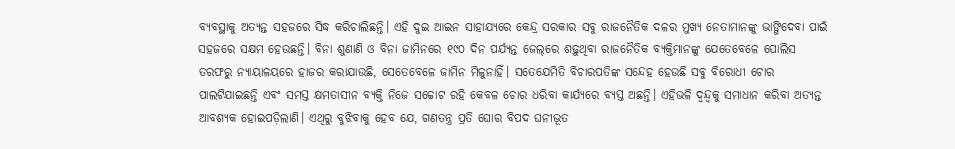ବ୍ୟବସ୍ଥାକୁ ଅତ୍ୟନ୍ତ ସହଜରେ ସିଦ୍ଧ କରିଚାଲିଛନ୍ତି। ଏହି ଦୁଇ ଆଇନ ସାହାଯ୍ୟରେ କେନ୍ଦ୍ର ସରକାର ସବୁ ରାଜନୈତିକ ଦଳର ମୁଖ୍ୟ ନେତାମାନଙ୍କୁ ଭାଙ୍ଗିଦେବା ପାଇଁ ସହଜରେ ସକ୍ଷମ ହେଉଛନ୍ତି। ବିନା ଶୁଣାଣି ଓ ବିନା ଜାମିନରେ ୧୯୦ ଦିନ ପର୍ଯ୍ୟନ୍ତ ଜେଲ୍‌ରେ ଶଢ଼ୁଥିବା ରାଜନୈତିକ ବ୍ୟକ୍ତିମାନଙ୍କୁ ଯେତେବେଳେ ପୋଲିସ ତରଫରୁ ନ୍ୟାୟାଳୟରେ ହାଜର କରାଯାଉଛି, ସେତେବେଳେ ଜାମିନ ମିଳୁନାହିଁ। ସତେଯେମିତି ବିଚାରପତିଙ୍କ ସନ୍ଦେହ ହେଉଛି ସବୁ ବିରୋଧୀ ଚୋର ପାଲଟିଯାଇଛନ୍ତି ଏବଂ ସମସ୍ତ କ୍ଷମତାସୀନ ବ୍ୟକ୍ତି ନିଜେ ସଚ୍ଚୋଟ ରହି କେବଳ ଚୋର ଧରିବା କାର୍ଯ୍ୟରେ ବ୍ୟସ୍ତ ଅଛନ୍ତି। ଏହିଭଳି ଦ୍ୱନ୍ଦ୍ୱକୁ ସମାଧାନ କରିବା ଅତ୍ୟନ୍ତ ଆବଶ୍ୟକ ହୋଇପଡ଼ିଲାଣି। ଏଥିରୁ ବୁଝିବାକୁ ହେବ ଯେ, ଗଣତନ୍ତ୍ର ପ୍ରତି ଘୋର ବିପଦ ଘନୀଭୂତ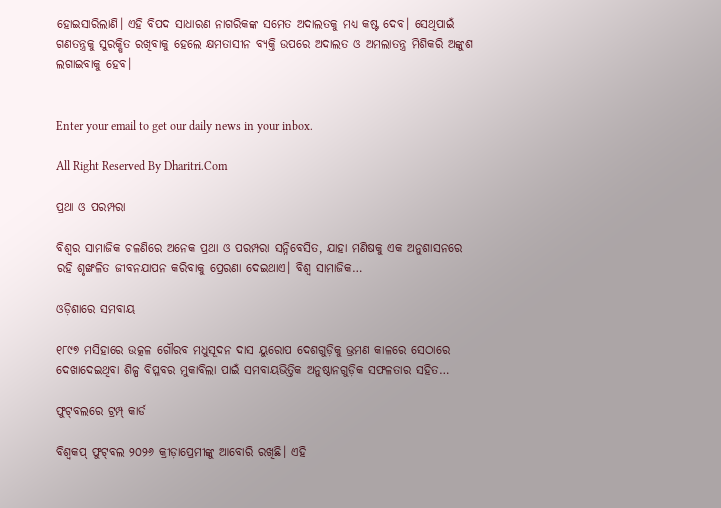ହୋଇସାରିଲାଣି। ଏହି ବିପଦ ସାଧାରଣ ନାଗରିକଙ୍କ ସମେତ ଅଦାଲତକୁ ମଧ୍ୟ କଷ୍ଟ ଦେବ। ସେଥିପାଇଁ ଗଣତନ୍ତ୍ରକୁ ସୁରକ୍ଷିତ ରଖିବାକୁ ହେଲେ କ୍ଷମତାସୀନ ବ୍ୟକ୍ତି ଉପରେ ଅଦାଲତ ଓ ଅମଲାତନ୍ତ୍ର ମିଶିକରି ଅଙ୍କୁଶ ଲଗାଇବାକୁ ହେବ।


Enter your email to get our daily news in your inbox.

All Right Reserved By Dharitri.Com

ପ୍ରଥା ଓ ପରମ୍ପରା

ବିଶ୍ୱର ସାମାଜିକ ଚଳଣିରେ ଅନେକ ପ୍ରଥା ଓ ପରମ୍ପରା ସନ୍ନିବେସିତ, ଯାହା ମଣିଷକୁ ଏକ ଅନୁଶାସନରେ ରହି ଶୃଙ୍ଖଳିତ ଜୀବନଯାପନ କରିବାକୁ ପ୍ରେରଣା ଦେଇଥାଏ। ବିଶ୍ୱ ସାମାଜିକ…

ଓଡ଼ିଶାରେ ସମବାୟ

୧୮୯୭ ମସିହାରେ ଉତ୍କଳ ଗୌରବ ମଧୁସୂଦନ ଦାସ ୟୁରୋପ ଦେଶଗୁଡ଼ିକୁ ଭ୍ରମଣ କାଳରେ ସେଠାରେ ଦେଖାଦେଇଥିବା ଶିଳ୍ପ ବିପ୍ଳବର ମୁକାବିଲା ପାଇଁ ସମବାୟଭିତ୍ତିକ ଅନୁଷ୍ଠାନଗୁଡ଼ିକ ସଫଳତାର ସହିତ…

ଫୁଟ୍‌ବଲରେ ଟ୍ରମ୍ପ୍‌ କାର୍ଡ

ବିଶ୍ୱକପ୍‌ ଫୁଟ୍‌ବଲ ୨୦୨୬ କ୍ରୀଡ଼ାପ୍ରେମୀଙ୍କୁ ଆବୋରି ରଖିଛି। ଏହି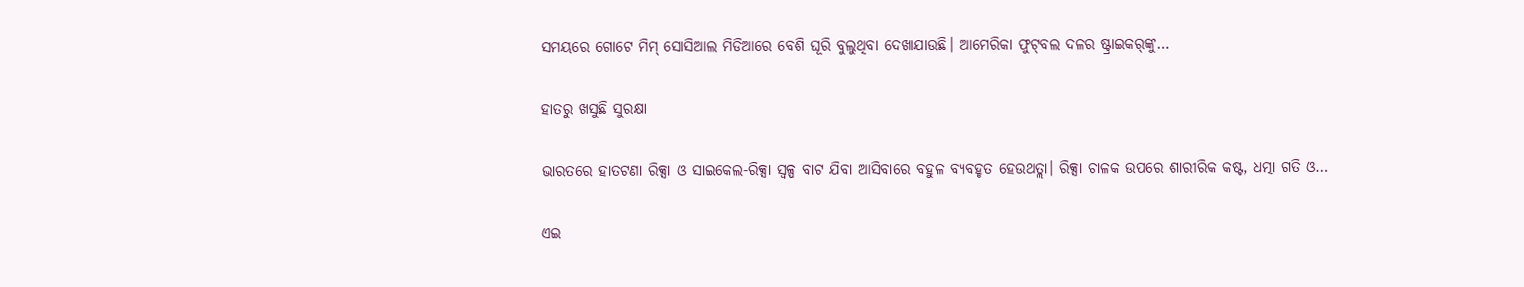ସମୟରେ ଗୋଟେ ମିମ୍‌ ସୋସିଆଲ ମିଡିଆରେ ବେଶି ଘୂରି ବୁଲୁଥିବା ଦେଖାଯାଉଛି। ଆମେରିକା ଫୁଟ୍‌ବଲ ଦଳର ଷ୍ଟ୍ରାଇକର୍‌ଙ୍କୁ…

ହାତରୁ ଖସୁଛି ସୁରକ୍ଷା

ଭାରତରେ ହାତଟଣା ରିକ୍ସା ଓ ସାଇକେଲ-ରିକ୍ସା ସ୍ବଳ୍ପ ବାଟ ଯିବା ଆସିବାରେ ବହୁଳ ବ୍ୟବହୃତ ହେଉଥତ୍ଲା। ରିକ୍ସା ଚାଳକ ଉପରେ ଶାରୀରିକ କଷ୍ଟ, ଧତ୍ମା ଗତି ଓ…

ଏଇ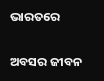ଭାରତରେ

ଅବସର ଜୀବନ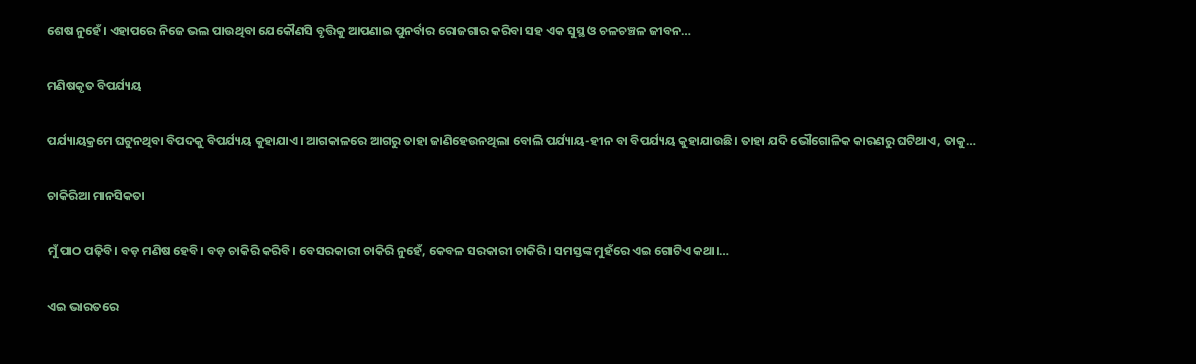ଶେଷ ନୁହେଁ। ଏହାପରେ ନିଜେ ଭଲ ପାଉଥିବା ଯେକୌଣସି ବୃତ୍ତିକୁ ଆପଣାଇ ପୁନର୍ବାର ରୋଜଗାର କରିବା ସହ ଏକ ସୁସ୍ଥ ଓ ଚଳଚଞ୍ଚଳ ଜୀବନ…

ମଣିଷକୃତ ବିପର୍ଯ୍ୟୟ

ପର୍ଯ୍ୟାୟକ୍ରମେ ଘଟୁନଥିବା ବିପଦକୁ ବିପର୍ଯ୍ୟୟ କୁହାଯାଏ। ଆଗକାଳରେ ଆଗରୁ ତାହା ଜାଣିହେଉନଥିଲା ବୋଲି ପର୍ଯ୍ୟାୟ-ହୀନ ବା ବିପର୍ଯ୍ୟୟ କୁହାଯାଉଛି। ତାହା ଯଦି ଭୌଗୋଳିକ କାରଣରୁ ଘଟିଥାଏ, ତାକୁ…

ଚାକିରିଆ ମାନସିକତା

ମୁଁ ପାଠ ପଢ଼ିବି। ବଡ଼ ମଣିଷ ହେବି। ବଡ଼ ଚାକିରି କରିବି। ବେସରକାରୀ ଚାକିରି ନୁହେଁ, କେବଳ ସରକାରୀ ଚାକିରି। ସମସ୍ତଙ୍କ ମୁହଁରେ ଏଇ ଗୋଟିଏ କଥା।…

ଏଇ ଭାରତରେ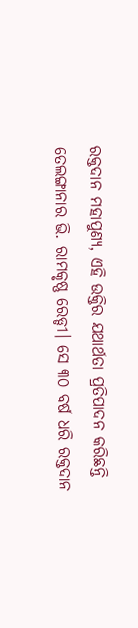ରକ୍ତଦାନ ମହାପୁଣ୍ୟ, ଏହି ଉକ୍ତିର ଯଥାର୍ଥତା ପ୍ରତିପାଦନ କରିଛନ୍ତି ତେଲଙ୍ଗାନାର ଭି. ରାମକୃଷ୍ଣ ରେଡ୍ଡୀ। ସେ ୩୦ ବର୍ଷ ଧରି ରକ୍ତଦାନ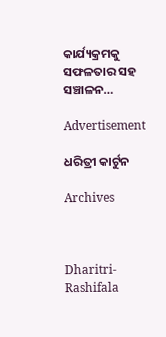କାର୍ଯ୍ୟକ୍ରମକୁ ସଫଳତାର ସହ ସଞ୍ଚାଳନ…

Advertisement

ଧରିତ୍ରୀ କାର୍ଟୁନ

Archives



Dharitri-Rashifala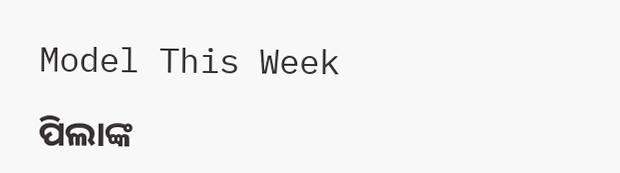Model This Week

ପିଲାଙ୍କ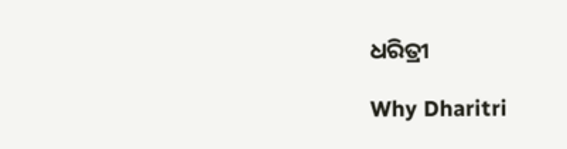ଧରିତ୍ରୀ

Why Dharitri